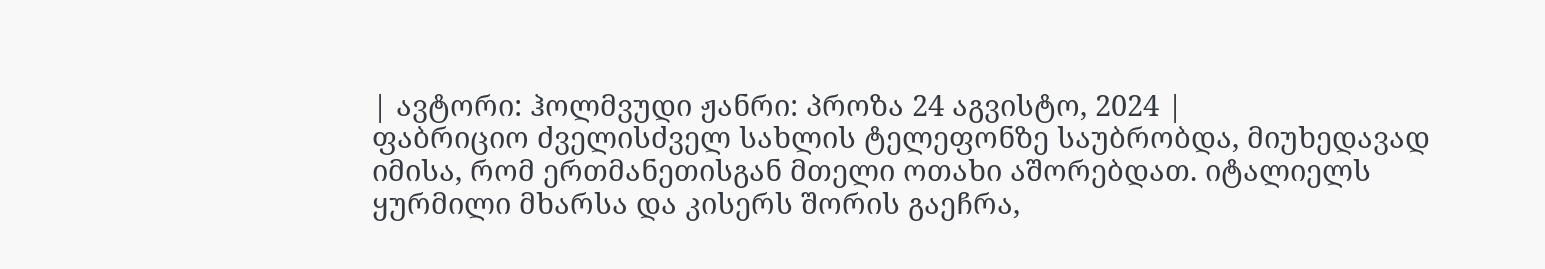| ავტორი: ჰოლმვუდი ჟანრი: პროზა 24 აგვისტო, 2024 |
ფაბრიციო ძველისძველ სახლის ტელეფონზე საუბრობდა, მიუხედავად იმისა, რომ ერთმანეთისგან მთელი ოთახი აშორებდათ. იტალიელს ყურმილი მხარსა და კისერს შორის გაეჩრა,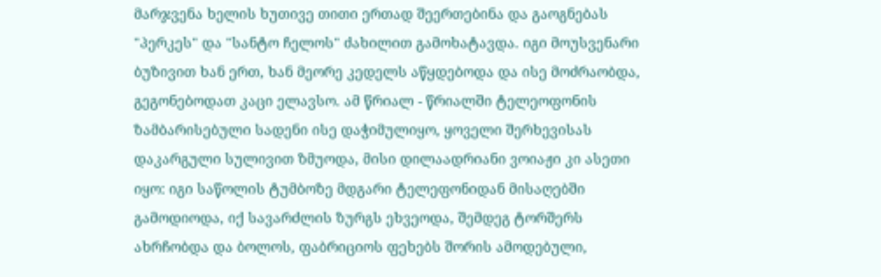მარჯვენა ხელის ხუთივე თითი ერთად შეერთებინა და გაოგნებას "პერკეს" და "სანტო ჩელოს" ძახილით გამოხატავდა. იგი მოუსვენარი ბუზივით ხან ერთ, ხან მეორე კედელს აწყდებოდა და ისე მოძრაობდა, გეგონებოდათ კაცი ელავსო. ამ წრიალ - წრიალში ტელეოფონის ზამბარისებული სადენი ისე დაჭიმულიყო, ყოველი შერხევისას დაკარგული სულივით ზმუოდა, მისი დილაადრიანი ვოიაჟი კი ასეთი იყო: იგი საწოლის ტუმბოზე მდგარი ტელეფონიდან მისაღებში გამოდიოდა, იქ სავარძლის ზურგს ეხვეოდა, შემდეგ ტორშერს ახრჩობდა და ბოლოს, ფაბრიციოს ფეხებს შორის ამოდებული,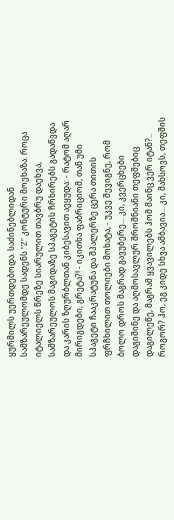ყურმილს უერთდებოდა. საძინებლიდან სამზარეულომდე სადენს "Z" კონტური მოეხაზა. როცა იტალიელს წრეზე სიარულით თავბრუ დაეხვა, სამზარეულოს მაგიდაზე სპაგეტის ჩრხირებს გადაწვდა და კარის ზღურბლთან კიბესავით აეყუდა: - რატომ აღარ მირიგდები, გრეტა?! - იკითხა ფაბრიციომ, თან უმი სპაგეტი ჩააკრატუნა და შპალერზე ცერა თითის ფრჩხილით თოლიები მოხატა, - უკვე შევიგნე, რომ ბოლო დროს მაგრად გავუბერე... კი, კვერცხები დაგიშინე და აღმოსავლურ შროშნიანი თეფშებიც დაგილეწე, მაგრამ ყვავილებს ჰომ მაინც ვერ იტან?.. როგორ? ჰო, ეგ კიდე სხვა ამბავია... კი, მახსოვს, თეფშის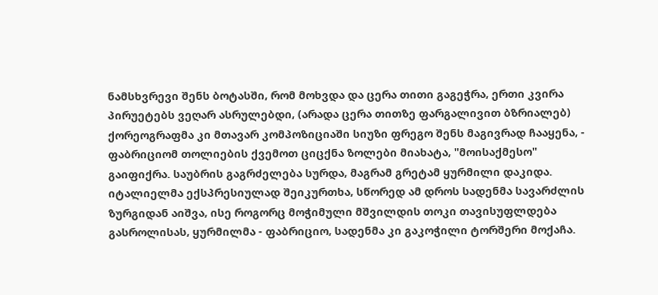ნამსხვრევი შენს ბოტასში, რომ მოხვდა და ცერა თითი გაგეჭრა, ერთი კვირა პირუეტებს ვეღარ ასრულებდი, (არადა ცერა თითზე ფარგალივით ბზრიალებ) ქორეოგრაფმა კი მთავარ კომპოზიციაში სიუზი ფრეგო შენს მაგივრად ჩააყენა, - ფაბრიციომ თოლიების ქვემოთ ციცქნა ზოლები მიახატა, "მოისაქმესო" გაიფიქრა. საუბრის გაგრძელება სურდა, მაგრამ გრეტამ ყურმილი დაკიდა. იტალიელმა ექსპრესიულად შეიკურთხა, სწორედ ამ დროს სადენმა სავარძლის ზურგიდან აიშვა, ისე როგორც მოჭიმული მშვილდის თოკი თავისუფლდება გასროლისას, ყურმილმა - ფაბრიციო, სადენმა კი გაკოჭილი ტორშერი მოქაჩა.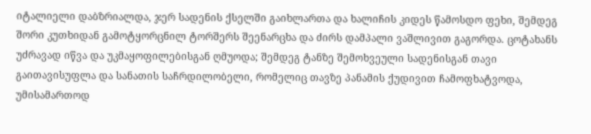იტალიელი დაბზრიალდა, ჯერ სადენის ქსელში გაიხლართა და ხალიჩის კიდეს წამოსდო ფეხი, შემდეგ შორი კუთხიდან გამოტყორცნილ ტორშერს შეენარცხა და ძირს დამპალი ვაშლივით გაგორდა. ცოტახანს უძრავად იწვა და უკმაყოფილებისგან ღმუოდა; შემდეგ ტანზე შემოხვეული სადენისგან თავი გაითავისუფლა და სანათის საჩრდილობელი, რომელიც თავზე პანამის ქუდივით ჩამოფხატვოდა, უმისამართოდ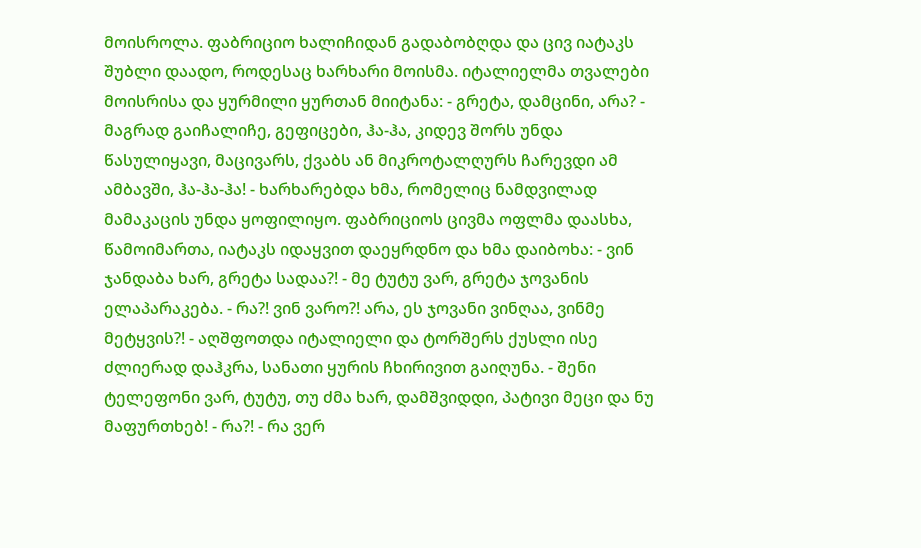მოისროლა. ფაბრიციო ხალიჩიდან გადაბობღდა და ცივ იატაკს შუბლი დაადო, როდესაც ხარხარი მოისმა. იტალიელმა თვალები მოისრისა და ყურმილი ყურთან მიიტანა: - გრეტა, დამცინი, არა? - მაგრად გაიჩალიჩე, გეფიცები, ჰა-ჰა, კიდევ შორს უნდა წასულიყავი, მაცივარს, ქვაბს ან მიკროტალღურს ჩარევდი ამ ამბავში, ჰა-ჰა-ჰა! - ხარხარებდა ხმა, რომელიც ნამდვილად მამაკაცის უნდა ყოფილიყო. ფაბრიციოს ცივმა ოფლმა დაასხა, წამოიმართა, იატაკს იდაყვით დაეყრდნო და ხმა დაიბოხა: - ვინ ჯანდაბა ხარ, გრეტა სადაა?! - მე ტუტუ ვარ, გრეტა ჯოვანის ელაპარაკება. - რა?! ვინ ვარო?! არა, ეს ჯოვანი ვინღაა, ვინმე მეტყვის?! - აღშფოთდა იტალიელი და ტორშერს ქუსლი ისე ძლიერად დაჰკრა, სანათი ყურის ჩხირივით გაიღუნა. - შენი ტელეფონი ვარ, ტუტუ, თუ ძმა ხარ, დამშვიდდი, პატივი მეცი და ნუ მაფურთხებ! - რა?! - რა ვერ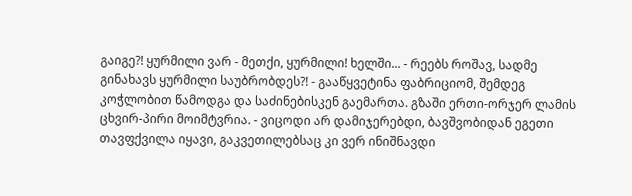გაიგე?! ყურმილი ვარ - მეთქი, ყურმილი! ხელში... - რეებს როშავ, სადმე გინახავს ყურმილი საუბრობდეს?! - გააწყვეტინა ფაბრიციომ, შემდეგ კოჭლობით წამოდგა და საძინებისკენ გაემართა. გზაში ერთი-ორჯერ ლამის ცხვირ-პირი მოიმტვრია. - ვიცოდი არ დამიჯერებდი, ბავშვობიდან ეგეთი თავფქვილა იყავი, გაკვეთილებსაც კი ვერ ინიშნავდი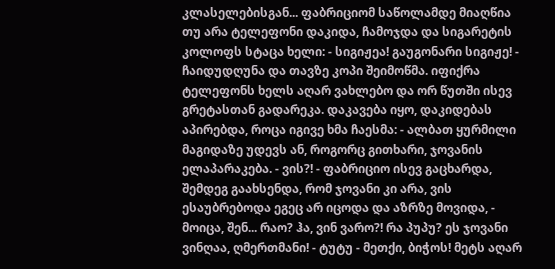კლასელებისგან... ფაბრიციომ საწოლამდე მიაღწია თუ არა ტელეფონი დაკიდა, ჩამოჯდა და სიგარეტის კოლოფს სტაცა ხელი: - სიგიჟეა! გაუგონარი სიგიჟე! - ჩაიდუდღუნა და თავზე კოპი შეიმოწმა. იფიქრა ტელეფონს ხელს აღარ ვახლებო და ორ წუთში ისევ გრეტასთან გადარეკა. დაკავება იყო, დაკიდებას აპირებდა, როცა იგივე ხმა ჩაესმა: - ალბათ ყურმილი მაგიდაზე უდევს ან, როგორც გითხარი, ჯოვანის ელაპარაკება. - ვის?! - ფაბრიციო ისევ გაცხარდა, შემდეგ გაახსენდა, რომ ჯოვანი კი არა, ვის ესაუბრებოდა ეგეც არ იცოდა და აზრზე მოვიდა, - მოიცა, შენ... რაო? ჰა, ვინ ვარო?! რა პუპუ? ეს ჯოვანი ვინღაა, ღმერთმანი! - ტუტუ - მეთქი, ბიჭოს! მეტს აღარ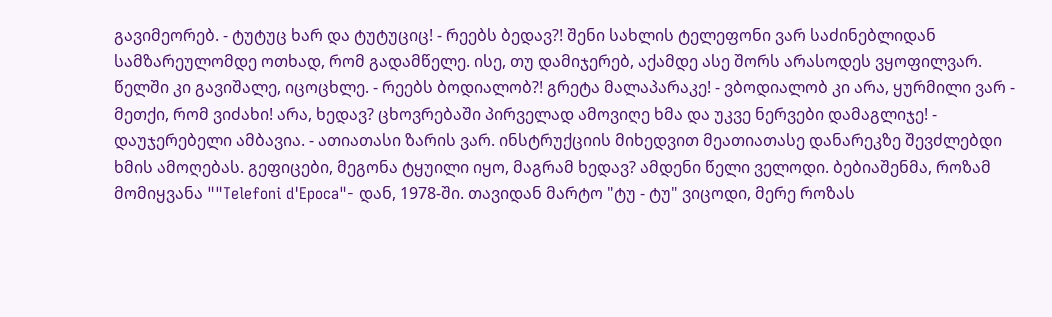გავიმეორებ. - ტუტუც ხარ და ტუტუციც! - რეებს ბედავ?! შენი სახლის ტელეფონი ვარ საძინებლიდან სამზარეულომდე ოთხად, რომ გადამწელე. ისე, თუ დამიჯერებ, აქამდე ასე შორს არასოდეს ვყოფილვარ. წელში კი გავიშალე, იცოცხლე. - რეებს ბოდიალობ?! გრეტა მალაპარაკე! - ვბოდიალობ კი არა, ყურმილი ვარ - მეთქი, რომ ვიძახი! არა, ხედავ? ცხოვრებაში პირველად ამოვიღე ხმა და უკვე ნერვები დამაგლიჯე! - დაუჯერებელი ამბავია. - ათიათასი ზარის ვარ. ინსტრუქციის მიხედვით მეათიათასე დანარეკზე შევძლებდი ხმის ამოღებას. გეფიცები, მეგონა ტყუილი იყო, მაგრამ ხედავ? ამდენი წელი ველოდი. ბებიაშენმა, როზამ მომიყვანა ""Telefoni d'Epoca"- დან, 1978-ში. თავიდან მარტო "ტუ - ტუ" ვიცოდი, მერე როზას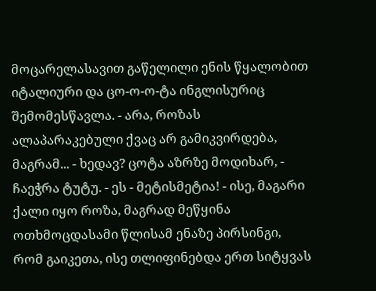მოცარელასავით გაწელილი ენის წყალობით იტალიური და ცო-ო-ო-ტა ინგლისურიც შემომესწავლა. - არა, როზას ალაპარაკებული ქვაც არ გამიკვირდება, მაგრამ... - ხედავ? ცოტა აზრზე მოდიხარ, - ჩაეჭრა ტუტუ. - ეს - მეტისმეტია! - ისე, მაგარი ქალი იყო როზა, მაგრად მეწყინა ოთხმოცდასამი წლისამ ენაზე პირსინგი, რომ გაიკეთა, ისე თლიფინებდა ერთ სიტყვას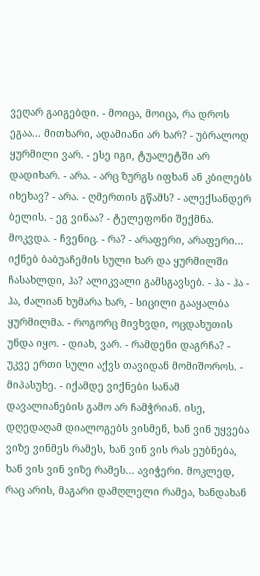ვეღარ გაიგებდი. - მოიცა, მოიცა, რა დროს ეგაა... მითხარი, ადამიანი არ ხარ? - უბრალოდ ყურმილი ვარ. - ესე იგი, ტუალეტში არ დადიხარ. - არა. - არც ზურგს იფხან ან კბილებს იხეხავ? - არა. - ღმერთის გწამს? - ალექსანდერ ბელის. - ეგ ვინაა? - ტელეფონი შექმნა. მოკვდა. - ჩვენიც. - რა? - არაფერი, არაფერი... იქნებ ბაბუაჩემის სული ხარ და ყურმილში ჩასახლდი, ჰა? ალიკვალი გამსგავსებ. - ჰა - ჰა - ჰა, ძალიან ხუმარა ხარ, - სიცილი გააყალბა ყურმილმა. - როგორც მივხვდი, ოცდახუთის უნდა იყო. - დიახ, ვარ. - რამდენი დაგრჩა? - უკვე ერთი სული აქვს თავიდან მომიშოროს. - მიპასუხე. - იქამდე ვიქნები სანამ დავალიანების გამო არ ჩამჭრიან. ისე, დღედაღამ დიალოგებს ვისმენ, ხან ვინ უყვება ვიზე ვინმეს რამეს, ხან ვინ ვის რას ეუბნება, ხან ვის ვინ ვიზე რამეს... ავიჭერი. მოკლედ, რაც არის, მაგარი დამღლელი რამეა, ხანდახან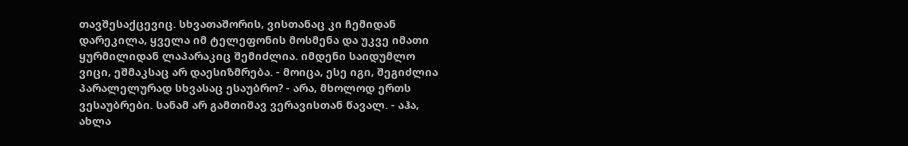თავშესაქცევიც. სხვათაშორის, ვისთანაც კი ჩემიდან დარეკილა, ყველა იმ ტელეფონის მოსმენა და უკვე იმათი ყურმილიდან ლაპარაკიც შემიძლია. იმდენი საიდუმლო ვიცი, ეშმაკსაც არ დაესიზმრება. - მოიცა, ესე იგი, შეგიძლია პარალელურად სხვასაც ესაუბრო? - არა, მხოლოდ ერთს ვესაუბრები. სანამ არ გამთიშავ ვერავისთან წავალ. - აჰა, ახლა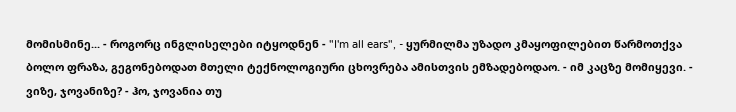მომისმინე... - როგორც ინგლისელები იტყოდნენ - "I'm all ears", - ყურმილმა უზადო კმაყოფილებით წარმოთქვა ბოლო ფრაზა, გეგონებოდათ მთელი ტექნოლოგიური ცხოვრება ამისთვის ემზადებოდაო. - იმ კაცზე მომიყევი. - ვიზე, ჯოვანიზე? - ჰო, ჯოვანია თუ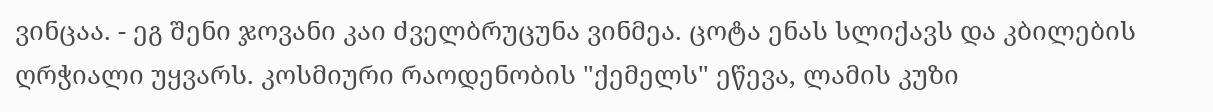ვინცაა. - ეგ შენი ჯოვანი კაი ძველბრუცუნა ვინმეა. ცოტა ენას სლიქავს და კბილების ღრჭიალი უყვარს. კოსმიური რაოდენობის "ქემელს" ეწევა, ლამის კუზი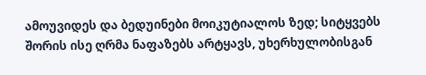ამოუვიდეს და ბედუინები მოიკუტიალოს ზედ; სიტყვებს შორის ისე ღრმა ნაფაზებს არტყავს, უხერხულობისგან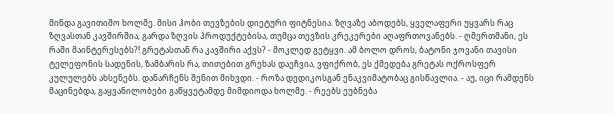მინდა გავითიშო ხოლმე. მისი ჰობი თევზების დიეტური ფიტნესია. ზღვაზე აბოდებს, ყველაფერი უყვარს რაც ზღვასთან კავშირშია, გარდა ზღვის პროდუქტებისა, თუმცა თევზის კრეკერები აღაფრთოვანებს. - ღმერთმანი, ეს რაში მაინტერესებს?! გრეტასთან რა კავშირი აქვს? - მოკლედ გეტყვი. ამ ბოლო დროს, ბატონი ჯოვანი თავისი ტელეფონის სადენის, ზამბარის რა, თითებით გრეხას დაეჩვია, ვფიქრობ, ეს ქმედება გრეტას ოქროსფერ კულულებს ახსენებს. დანარჩენს შენით მიხვდი. - როზა დედიკოსგან ენაკვიმატობაც გისწავლია. - აუ, იცი რამდენს მაცინებდა, გაყვანილობები გაწყვეტამდე მიმდიოდა ხოლმე. - რეებს ეუბნება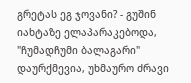გრეტას ეგ ჯოვანი? - გუშინ იახტაზე ელაპარაკებოდა, "ჩუმადჩუმი ბალაგარი" დაურქმევია, უხმაურო ძრავი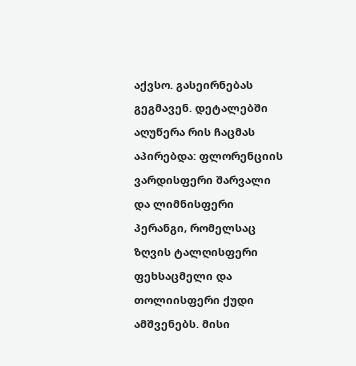აქვსო. გასეირნებას გეგმავენ. დეტალებში აღუწერა რის ჩაცმას აპირებდა: ფლორენციის ვარდისფერი შარვალი და ლიმნისფერი პერანგი, რომელსაც ზღვის ტალღისფერი ფეხსაცმელი და თოლიისფერი ქუდი ამშვენებს. მისი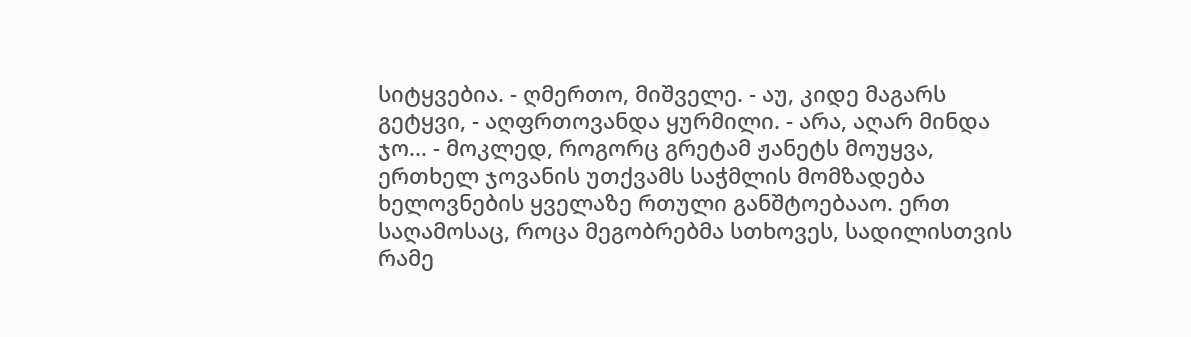სიტყვებია. - ღმერთო, მიშველე. - აუ, კიდე მაგარს გეტყვი, - აღფრთოვანდა ყურმილი. - არა, აღარ მინდა ჯო... - მოკლედ, როგორც გრეტამ ჟანეტს მოუყვა, ერთხელ ჯოვანის უთქვამს საჭმლის მომზადება ხელოვნების ყველაზე რთული განშტოებააო. ერთ საღამოსაც, როცა მეგობრებმა სთხოვეს, სადილისთვის რამე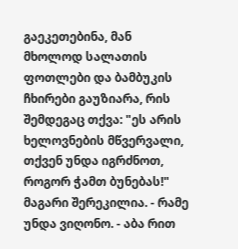გაეკეთებინა, მან მხოლოდ სალათის ფოთლები და ბამბუკის ჩხირები გაუზიარა, რის შემდეგაც თქვა: "ეს არის ხელოვნების მწვერვალი, თქვენ უნდა იგრძნოთ, როგორ ჭამთ ბუნებას!" მაგარი შერეკილია. - რამე უნდა ვიღონო. - აბა რით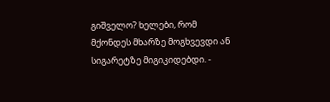გიშველო? ხელები, რომ მქონდეს მხარზე მოგხვევდი ან სიგარეტზე მიგიკიდებდი. -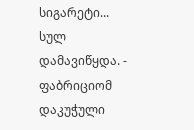სიგარეტი... სულ დამავიწყდა. - ფაბრიციომ დაკუჭული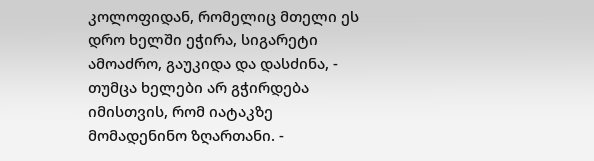კოლოფიდან, რომელიც მთელი ეს დრო ხელში ეჭირა, სიგარეტი ამოაძრო, გაუკიდა და დასძინა, - თუმცა ხელები არ გჭირდება იმისთვის, რომ იატაკზე მომადენინო ზღართანი. -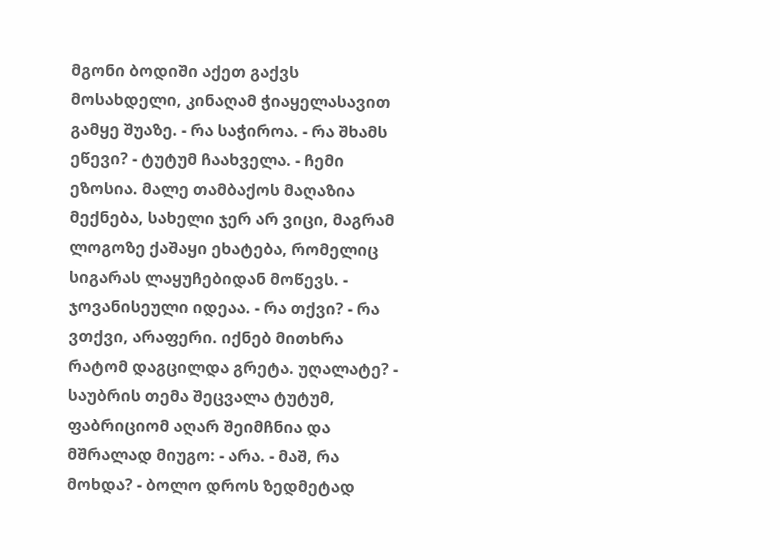მგონი ბოდიში აქეთ გაქვს მოსახდელი, კინაღამ ჭიაყელასავით გამყე შუაზე. - რა საჭიროა. - რა შხამს ეწევი? - ტუტუმ ჩაახველა. - ჩემი ეზოსია. მალე თამბაქოს მაღაზია მექნება, სახელი ჯერ არ ვიცი, მაგრამ ლოგოზე ქაშაყი ეხატება, რომელიც სიგარას ლაყუჩებიდან მოწევს. - ჯოვანისეული იდეაა. - რა თქვი? - რა ვთქვი, არაფერი. იქნებ მითხრა რატომ დაგცილდა გრეტა. უღალატე? - საუბრის თემა შეცვალა ტუტუმ, ფაბრიციომ აღარ შეიმჩნია და მშრალად მიუგო: - არა. - მაშ, რა მოხდა? - ბოლო დროს ზედმეტად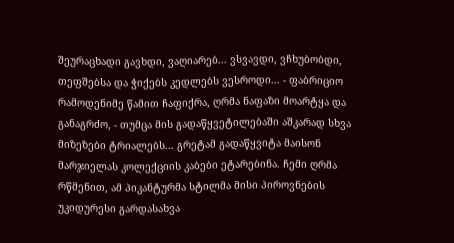შეურაცხადი გავხდი, ვაღიარებ... ვსვავდი, ვჩხუბობდი, თეფშებსა და ჭიქებს კედლებს ვესროდი... - ფაბრიციო რამოდენიმე წამით ჩაფიქრა, ღრმა ნაფაზი მოარტყა და განაგრძო, - თუმცა მის გადაწყვეტილებაში აშკარად სხვა მიზეზები ტრიალებს... გრეტამ გადაწყვიტა მაისონ მარჯიელას კოლექციის კაბები ეტარებინა. ჩემი ღრმა რწმენით, ამ პიკანტურმა სტილმა მისი პიროვნების უკიდურესი გარდასახვა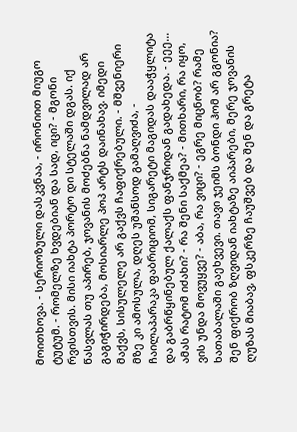მოითხოვა. - სერიოზული დასკვნაა, - ირონიით მიუგო ტუტუმ. - რომელზე ხვდებიან და სად, იცი? - მგონი რვისთვის. მისი იახტა პორტო დი სტელაში დგას. იქ წასვლას თუ აპირებ, ჯოვანის მოძებნა ნამდვილად არ გაგიჭირდება, მოსიარლე პოპ არტს დაინახავ. იმედი მაქვს, სისულელე არ გაქვს ჩაფიქრებული. - მშვენიერი მზე კი ამოსულა, დღეს უშანსოდ გამაღვიძა, - ჩაილაპარაკა ფაბრიციომ, სიგარეტი მაგიდას დააჭყლიტა და გაბრწყინებულ ქალაქს ფანჯრიდან გადახედა. - ეეე... ამას რატომ იძახი? - რა შენი საქმეა? - მითხარი, რა იყო, ვის უნდა მოვუყვე? - აბა, რა ვიცი? - ეგრე მიცნობ? რამე ხათაბალაში გაეხვევი. თავი ჯეიმს ბონდი ჰომ არ გგონია? შენ ფიქრობ ზღვიდან იახტაზე აიპარები, მერე ჯოვანის ღუზას მიაბავ, ფსკერზე ჩაუშვებ და შენ და გრეტა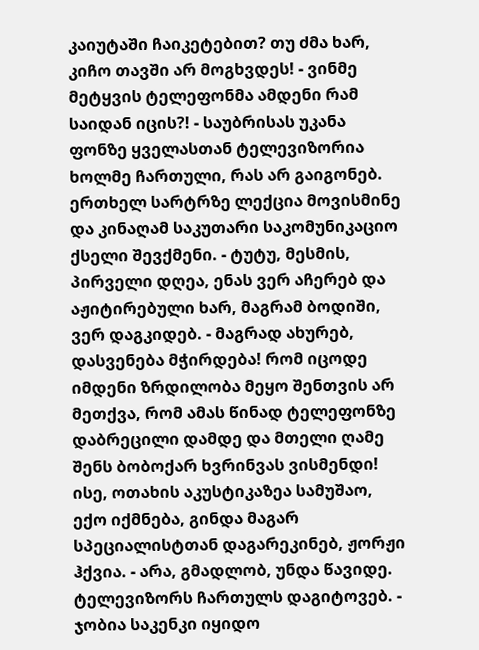კაიუტაში ჩაიკეტებით? თუ ძმა ხარ, კიჩო თავში არ მოგხვდეს! - ვინმე მეტყვის ტელეფონმა ამდენი რამ საიდან იცის?! - საუბრისას უკანა ფონზე ყველასთან ტელევიზორია ხოლმე ჩართული, რას არ გაიგონებ. ერთხელ სარტრზე ლექცია მოვისმინე და კინაღამ საკუთარი საკომუნიკაციო ქსელი შევქმენი. - ტუტუ, მესმის, პირველი დღეა, ენას ვერ აჩერებ და აჟიტირებული ხარ, მაგრამ ბოდიში, ვერ დაგკიდებ. - მაგრად ახურებ, დასვენება მჭირდება! რომ იცოდე იმდენი ზრდილობა მეყო შენთვის არ მეთქვა, რომ ამას წინად ტელეფონზე დაბრეცილი დამდე და მთელი ღამე შენს ბობოქარ ხვრინვას ვისმენდი! ისე, ოთახის აკუსტიკაზეა სამუშაო, ექო იქმნება, გინდა მაგარ სპეციალისტთან დაგარეკინებ, ჟორჟი ჰქვია. - არა, გმადლობ, უნდა წავიდე. ტელევიზორს ჩართულს დაგიტოვებ. - ჯობია საკენკი იყიდო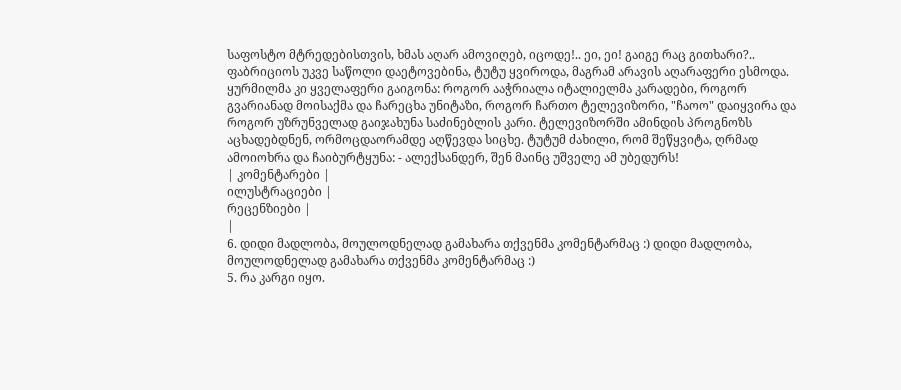საფოსტო მტრედებისთვის, ხმას აღარ ამოვიღებ, იცოდე!.. ეი, ეი! გაიგე რაც გითხარი?.. ფაბრიციოს უკვე საწოლი დაეტოვებინა, ტუტუ ყვიროდა, მაგრამ არავის აღარაფერი ესმოდა. ყურმილმა კი ყველაფერი გაიგონა: როგორ ააჭრიალა იტალიელმა კარადები, როგორ გვარიანად მოისაქმა და ჩარეცხა უნიტაზი, როგორ ჩართო ტელევიზორი, "ჩაოო" დაიყვირა და როგორ უზრუნველად გაიჯახუნა საძინებლის კარი. ტელევიზორში ამინდის პროგნოზს აცხადებდნენ, ორმოცდაორამდე აღწევდა სიცხე. ტუტუმ ძახილი, რომ შეწყვიტა, ღრმად ამოიოხრა და ჩაიბურტყუნა: - ალექსანდერ, შენ მაინც უშველე ამ უბედურს!
| კომენტარები |
ილუსტრაციები |
რეცენზიები |
|
6. დიდი მადლობა, მოულოდნელად გამახარა თქვენმა კომენტარმაც :) დიდი მადლობა, მოულოდნელად გამახარა თქვენმა კომენტარმაც :)
5. რა კარგი იყო.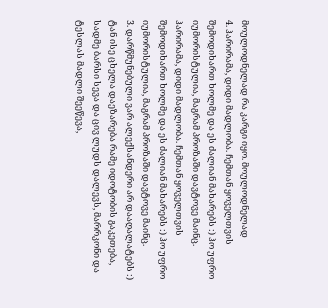მოულოდნელად რა კარგი იყო. მოულოდნელად
4. ჰარირამა, დიდი მადლობა. ჩემთან ყოველთვის შემოდიხართ ხოლმე და ეს ძალიან მახარებს :) ჰო უფრო იუმორისტულია, მაგრამ პროზაში დავტოვე მაინც.
ჰარირამა, დიდი მადლობა. ჩემთან ყოველთვის შემოდიხართ ხოლმე და ეს ძალიან მახარებს :) ჰო უფრო იუმორისტულია, მაგრამ პროზაში დავტოვე მაინც.
3. დარწმუნებული ვარ ალექსანდერი არ დააღალატებს :) ტან ისე ცხელა დაეზარება რამე იდოტობის გაკეთება, სადმე ბარსი სევა და ცივ ლუდს დალევს, მარრკონი და ტესლას მადლი შეეწევა,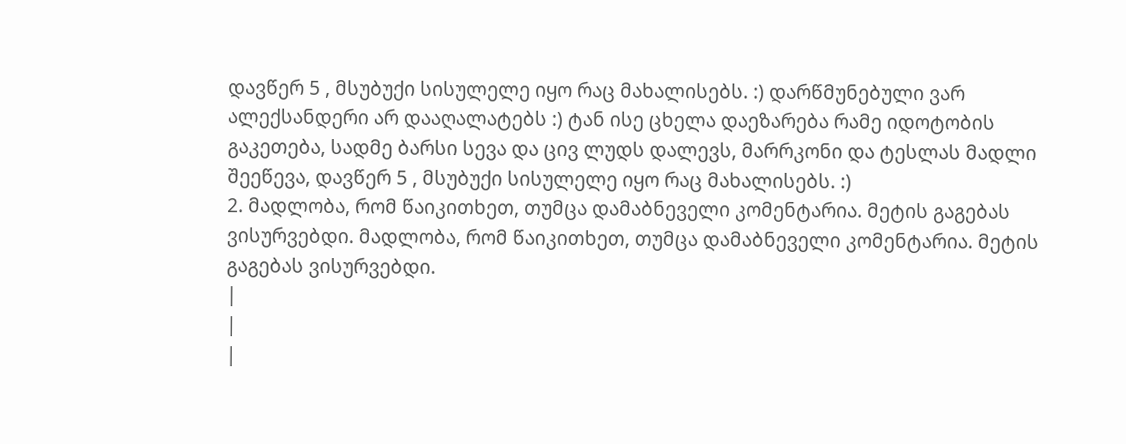დავწერ 5 , მსუბუქი სისულელე იყო რაც მახალისებს. :) დარწმუნებული ვარ ალექსანდერი არ დააღალატებს :) ტან ისე ცხელა დაეზარება რამე იდოტობის გაკეთება, სადმე ბარსი სევა და ცივ ლუდს დალევს, მარრკონი და ტესლას მადლი შეეწევა, დავწერ 5 , მსუბუქი სისულელე იყო რაც მახალისებს. :)
2. მადლობა, რომ წაიკითხეთ, თუმცა დამაბნეველი კომენტარია. მეტის გაგებას ვისურვებდი. მადლობა, რომ წაიკითხეთ, თუმცა დამაბნეველი კომენტარია. მეტის გაგებას ვისურვებდი.
|
|
|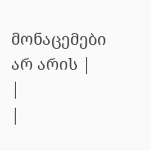მონაცემები არ არის |
|
|